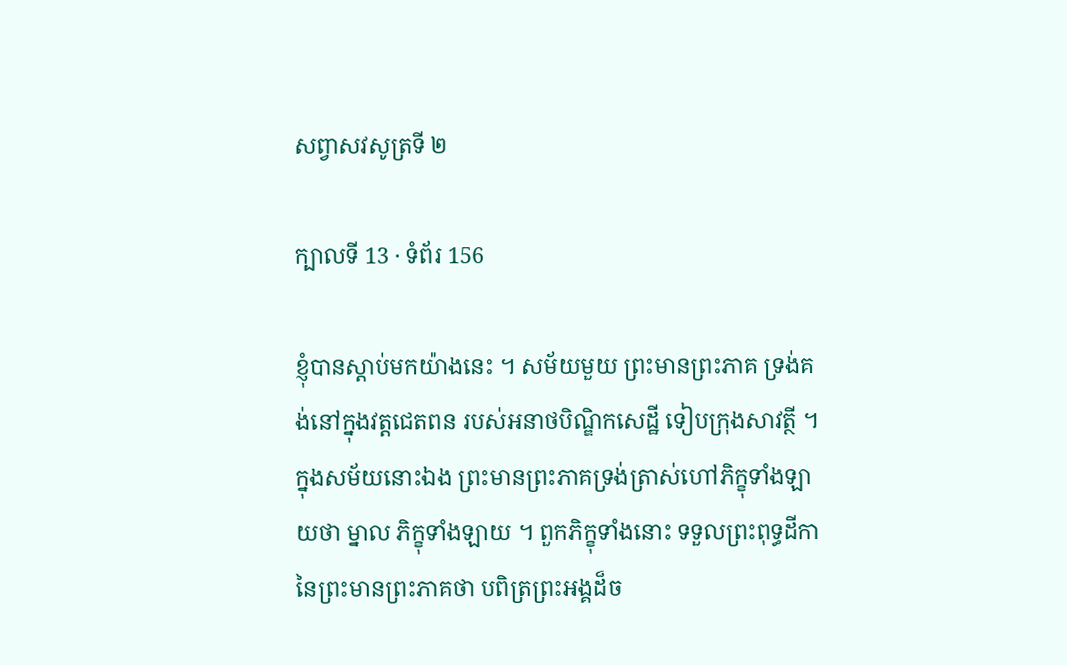សព្វាសវសូត្រទី ២

ក្បាលទី 13 · ទំព័រ 156

ខ្ញុំបានស្តាប់មកយ៉ាងនេះ ។ សម័យមួយ ព្រះមានព្រះភាគ ទ្រង់គង់នៅក្នុងវត្តជេតពន របស់អនាថបិណ្ឌិកសេដ្ឋី ទៀបក្រុងសាវត្ថី ។ ក្នុងសម័យនោះឯង ព្រះមានព្រះភាគទ្រង់ត្រាស់ហៅភិក្ខុទាំងឡាយថា ម្នាល ភិក្ខុទាំងឡាយ ។ ពួកភិក្ខុទាំងនោះ ទទួលព្រះពុទ្ធដីកានៃព្រះមានព្រះភាគថា បពិត្រព្រះអង្គដ៏ច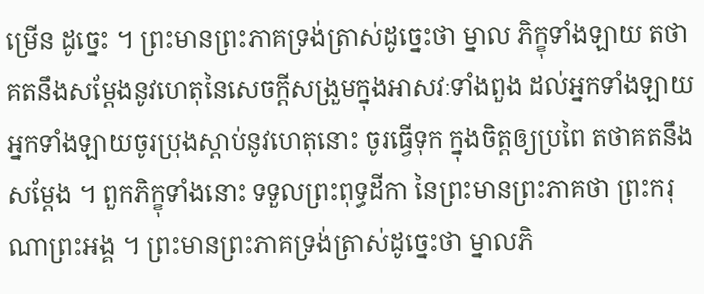ម្រើន ដូច្នេះ ។ ព្រះមានព្រះភាគទ្រង់ត្រាស់ដូច្នេះថា ម្នាល ភិក្ខុទាំងឡាយ តថាគតនឹងសម្តែងនូវហេតុនៃសេចក្តីសង្រួមក្នុងអាសវៈទាំងពួង ដល់អ្នកទាំងឡាយ អ្នកទាំងឡាយចូរប្រុងស្តាប់នូវហេតុនោះ ចូរធ្វើទុក ក្នុងចិត្តឲ្យប្រពៃ តថាគតនឹងសម្តែង ។ ពួកភិក្ខុទាំងនោះ ទទួលព្រះពុទ្ធដីកា នៃព្រះមានព្រះភាគថា ព្រះករុណាព្រះអង្គ ។ ព្រះមានព្រះភាគទ្រង់ត្រាស់ដូច្នេះថា ម្នាលភិ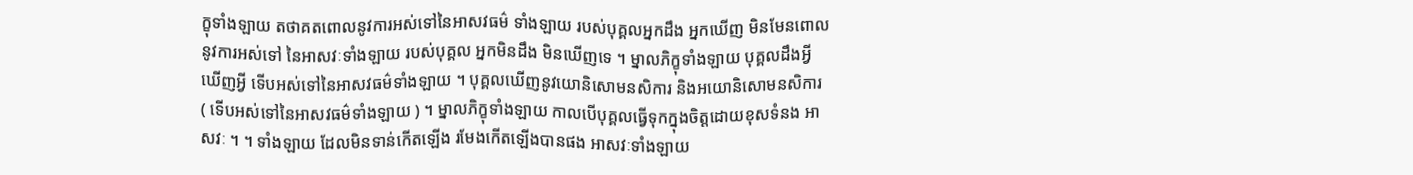ក្ខុទាំងឡាយ តថាគតពោលនូវការអស់ទៅនៃអាសវធម៌ ទាំងឡាយ របស់បុគ្គលអ្នកដឹង អ្នកឃើញ មិនមែនពោលនូវការអស់ទៅ នៃអាសវៈទាំងឡាយ របស់បុគ្គល អ្នកមិនដឹង មិនឃើញទេ ។ ម្នាលភិក្ខុទាំងឡាយ បុគ្គលដឹងអ្វី ឃើញអ្វី ទើបអស់ទៅនៃអាសវធម៌ទាំងឡាយ ។ បុគ្គលឃើញនូវយោនិសោមនសិការ និងអយោនិសោមនសិការ ( ទើបអស់ទៅនៃអាសវធម៌ទាំងឡាយ ) ។ ម្នាលភិក្ខុទាំងឡាយ កាលបើបុគ្គលធ្វើទុកក្នុងចិត្តដោយខុសទំនង អាសវៈ ។ ។ ទាំងឡាយ ដែលមិនទាន់កើតឡើង រមែងកើតឡើងបានផង អាសវៈទាំងឡាយ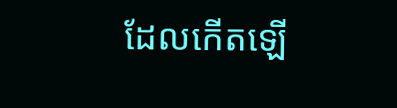ដែលកើតឡើ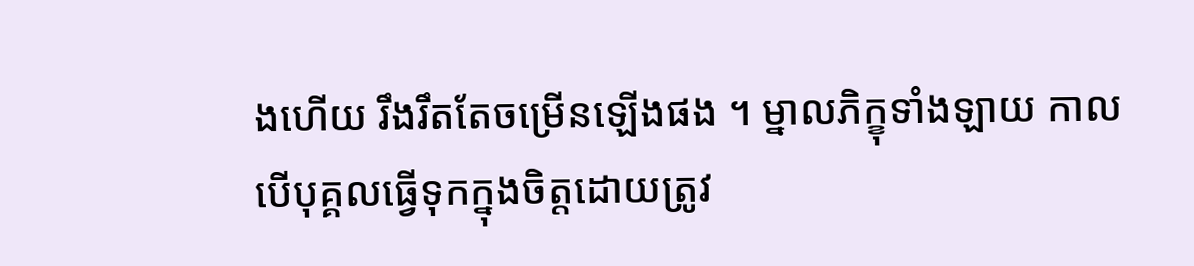ងហើយ រឹងរឹតតែចម្រើនឡើងផង ។ ម្នាលភិក្ខុទាំងឡាយ កាលបើបុគ្គលធ្វើទុកក្នុងចិត្តដោយត្រូវ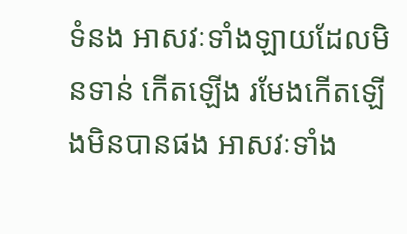ទំនង អាសវៈទាំងឡាយដែលមិនទាន់ កើតឡើង រមែងកើតឡើងមិនបានផង អាសវៈទាំង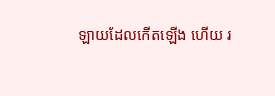ឡាយដែលកើតឡើង ហើយ រ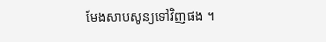មែងសាបសូន្យទៅវិញផង ។